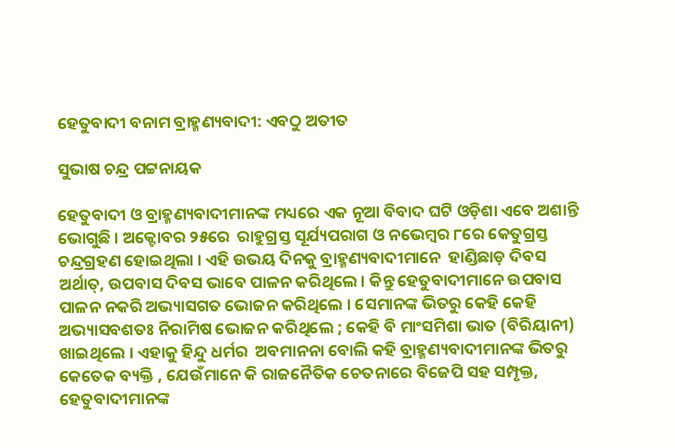ହେତୁବାଦୀ ବନାମ ବ୍ରାହ୍ମଣ୍ୟବାଦୀ: ଏବଠୁ ଅତୀତ

ସୁଭାଷ ଚନ୍ଦ୍ର ପଟ୍ଟନାୟକ

ହେତୁବାଦୀ ଓ ବ୍ରାହ୍ମଣ୍ୟବାଦୀମାନଙ୍କ ମଧ୍ୟରେ ଏକ ନୂଆ ବିବାଦ ଘଟି ଓଡ଼ିଶା ଏବେ ଅଶାନ୍ତି ଭୋଗୁଛି । ଅକ୍ଟୋବର ୨୫ରେ  ରାହୁଗ୍ରସ୍ତ ସୂର୍ଯ୍ୟପରାଗ ଓ ନଭେମ୍ବର ୮ରେ କେତୁଗ୍ରସ୍ତ ଚନ୍ଦ୍ରଗ୍ରହଣ ହୋଇଥିଲା । ଏହି ଉଭୟ ଦିନକୁ ବ୍ରାହ୍ମଣ୍ୟବାଦୀମାନେ  ହାଣ୍ଡିଛାଡ଼ ଦିବସ ଅର୍ଥାତ୍, ଉପବାସ ଦିବସ ଭାବେ ପାଳନ କରିଥିଲେ । କିନ୍ତୁ ହେତୁବାଦୀମାନେ ଉପବାସ ପାଳନ ନକରି ଅଭ୍ୟାସଗତ ଭୋଜନ କରିଥିଲେ । ସେମାନଙ୍କ ଭିତରୁ କେହି କେହି ଅଭ୍ୟାସବଶତଃ ନିରାମିଷ ଭୋଜନ କରିଥିଲେ ; କେହି ବି ମାଂସମିଶା ଭାତ (ବିରିୟାନୀ) ଖାଇଥିଲେ । ଏହାକୁ ହିନ୍ଦୁ ଧର୍ମର  ଅବମାନନା ବୋଲି କହି ବ୍ରାହ୍ମଣ୍ୟବାଦୀମାନଙ୍କ ଭିତରୁ କେତେକ ବ୍ୟକ୍ତି , ଯେଉଁମାନେ କି ରାଜନୈତିକ ଚେତନାରେ ବିଜେପି ସହ ସମ୍ପୃକ୍ତ, ହେତୁବାଦୀମାନଙ୍କ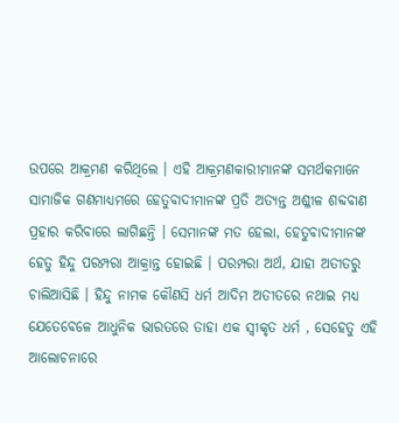ଉପରେ ଆକ୍ରମଣ କରିଥିଲେ । ଏହି ଆକ୍ରମଣକାରୀମାନଙ୍କ ସମର୍ଥକମାନେ ସାମାଜିକ ଗଣମାଧ୍ୟମରେ ହେତୁବାଦୀମାନଙ୍କ ପ୍ରତି ଅତ୍ୟନ୍ତ ଅଶ୍ଳୀଳ ଶବ୍ଦବାଣ ପ୍ରହାର କରିବାରେ ଲାଗିଛନ୍ତି । ସେମାନଙ୍କ ମତ ହେଲା, ହେତୁବାଦୀମାନଙ୍କ ହେତୁ ହିନ୍ଦୁ ପରମ୍ପରା ଆକ୍ରାନ୍ତ ହୋଇଛି । ପରମ୍ପରା ଅର୍ଥ, ଯାହା ଅତୀତରୁ ଚାଲିଆସିଛି । ହିନ୍ଦୁ ନାମକ କୌଣସି ଧର୍ମ ଆଦିମ ଅତୀତରେ ନଥାଇ ମଧ୍ୟ ଯେତେବେଳେ ଆଧୁନିକ ଭାରତରେ ତାହା ଏକ ସ୍ୱୀକୃତ ଧର୍ମ , ସେହେତୁ ଏହି ଆଲୋଚନାରେ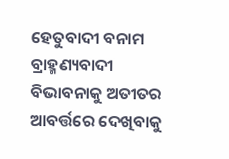ହେତୁବାଦୀ ବନାମ ବ୍ରାହ୍ମଣ୍ୟବାଦୀ ବିଭାବନାକୁ ଅତୀତର ଆବର୍ତ୍ତରେ ଦେଖିବାକୁ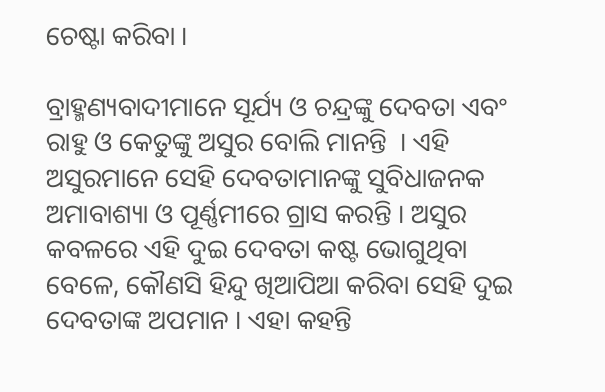ଚେଷ୍ଟା କରିବା ।

ବ୍ରାହ୍ମଣ୍ୟବାଦୀମାନେ ସୂର୍ଯ୍ୟ ଓ ଚନ୍ଦ୍ରଙ୍କୁ ଦେବତା ଏବଂ ରାହୁ ଓ କେତୁଙ୍କୁ ଅସୁର ବୋଲି ମାନନ୍ତି  । ଏହି ଅସୁରମାନେ ସେହି ଦେବତାମାନଙ୍କୁ ସୁବିଧାଜନକ ଅମାବାଶ୍ୟା ଓ ପୂର୍ଣ୍ଣମୀରେ ଗ୍ରାସ କରନ୍ତି । ଅସୁର କବଳରେ ଏହି ଦୁଇ ଦେବତା କଷ୍ଟ ଭୋଗୁଥିବା ବେଳେ, କୌଣସି ହିନ୍ଦୁ ଖିଆପିଆ କରିବା ସେହି ଦୁଇ ଦେବତାଙ୍କ ଅପମାନ । ଏହା କହନ୍ତି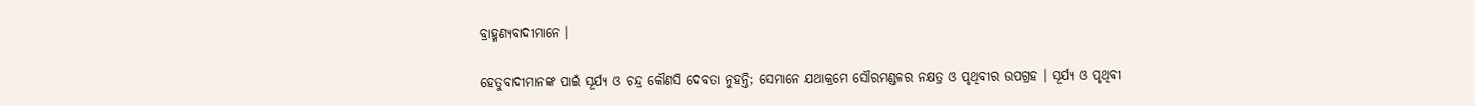ବ୍ରାହ୍ମଣ୍ୟବାଦୀମାନେ ।

ହେତୁବାଦୀମାନଙ୍କ ପାଇଁ ସୂର୍ଯ୍ୟ ଓ ଚନ୍ଦ୍ର କୌଣସି ଦେବତା ନୁହନ୍ତି; ସେମାନେ ଯଥାକ୍ରମେ ସୌରମଣ୍ଡଳର ନକ୍ଷତ୍ର ଓ ପୃଥିବୀର ଉପଗ୍ରହ । ସୂର୍ଯ୍ୟ ଓ ପୃଥିବୀ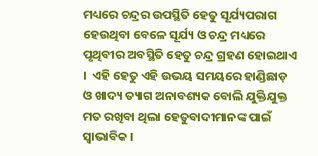ମଧ୍ୟରେ ଚନ୍ଦ୍ରର ଉପସ୍ଥିତି ହେତୁ ସୂର୍ଯ୍ୟପରାଗ ହେଉଥିବା ବେଳେ ସୂର୍ଯ୍ୟ ଓ ଚନ୍ଦ୍ର ମଧ୍ୟରେ ପୃଥିବୀର ଅବସ୍ଥିତି ହେତୁ ଚନ୍ଦ୍ର ଗ୍ରହଣ ହୋଇଥାଏ ।  ଏହି ହେତୁ ଏହି ଉଭୟ ସମୟରେ ହାଣ୍ଡିଛାଡ଼ ଓ ଖାଦ୍ୟ ତ୍ୟାଗ ଅନାବଶ୍ୟକ ବୋଲି ଯୁକ୍ତିଯୁକ୍ତ ମତ ରଖିବା ଥିଲା ହେତୁବାଦୀମାନଙ୍କ ପାଇଁ ସ୍ଵାଭାବିକ ।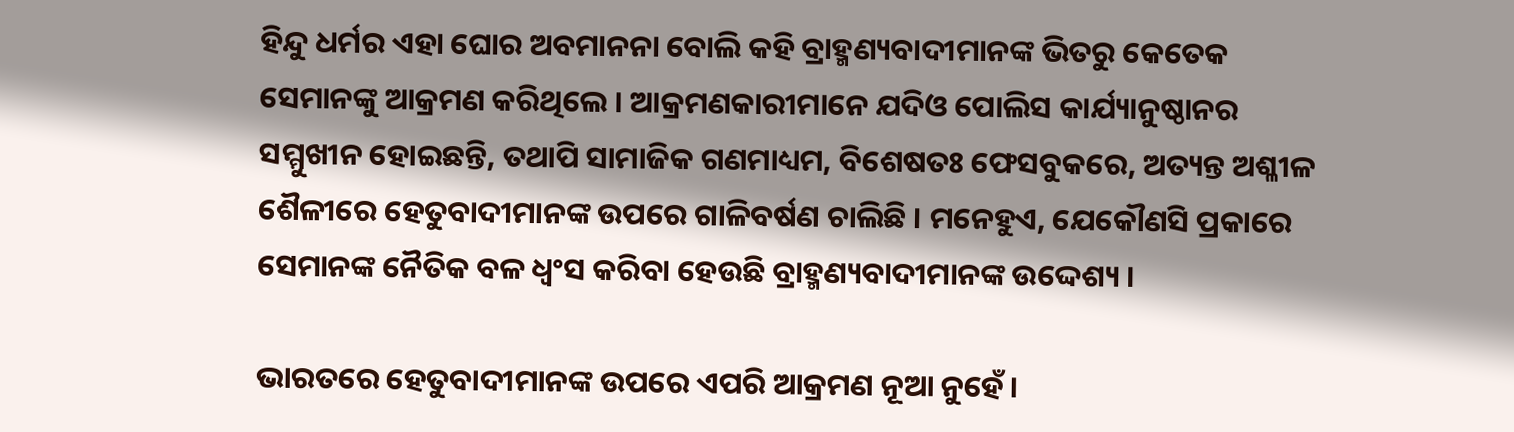ହିନ୍ଦୁ ଧର୍ମର ଏହା ଘୋର ଅବମାନନା ବୋଲି କହି ବ୍ରାହ୍ମଣ୍ୟବାଦୀମାନଙ୍କ ଭିତରୁ କେତେକ ସେମାନଙ୍କୁ ଆକ୍ରମଣ କରିଥିଲେ । ଆକ୍ରମଣକାରୀମାନେ ଯଦିଓ ପୋଲିସ କାର୍ଯ୍ୟାନୁଷ୍ଠାନର ସମ୍ମୁଖୀନ ହୋଇଛନ୍ତି, ତଥାପି ସାମାଜିକ ଗଣମାଧ୍ୟମ, ବିଶେଷତଃ ଫେସବୁକରେ, ଅତ୍ୟନ୍ତ ଅଶ୍ଳୀଳ ଶୈଳୀରେ ହେତୁବାଦୀମାନଙ୍କ ଉପରେ ଗାଳିବର୍ଷଣ ଚାଲିଛି । ମନେହୁଏ, ଯେକୌଣସି ପ୍ରକାରେ ସେମାନଙ୍କ ନୈତିକ ବଳ ଧ୍ଵଂସ କରିବା ହେଉଛି ବ୍ରାହ୍ମଣ୍ୟବାଦୀମାନଙ୍କ ଉଦ୍ଦେଶ୍ୟ ।

ଭାରତରେ ହେତୁବାଦୀମାନଙ୍କ ଉପରେ ଏପରି ଆକ୍ରମଣ ନୂଆ ନୁହେଁ ।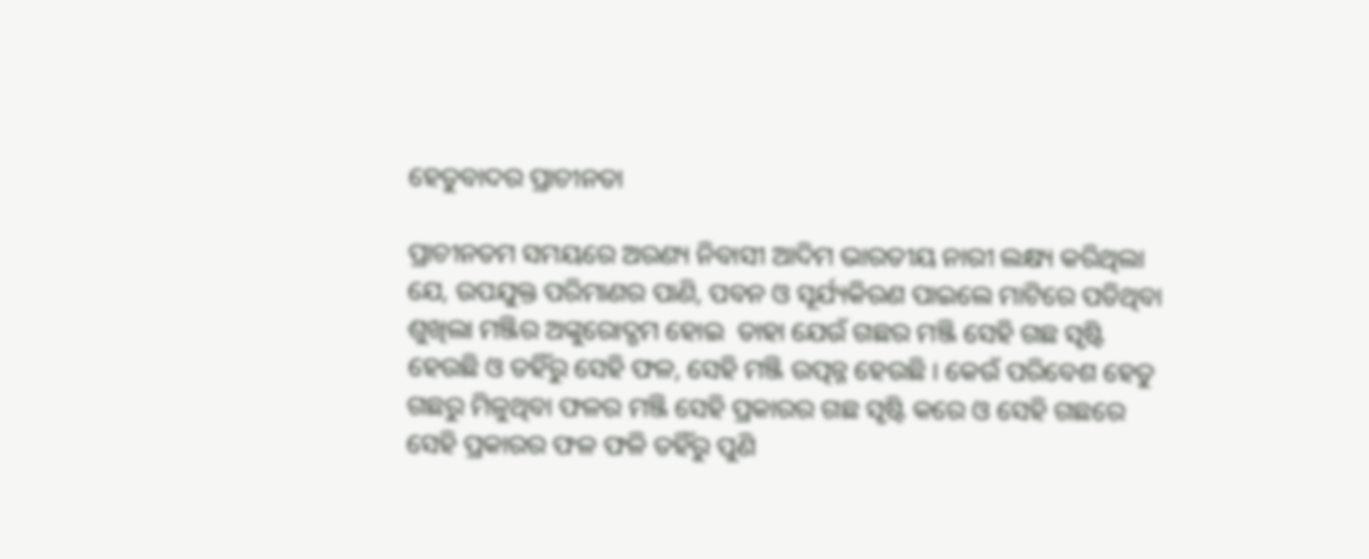ହେତୁବାଦର ପ୍ରାଚୀନତା

ପ୍ରାଚୀନତମ ସମୟରେ ଅରଣ୍ୟ ନିବାସୀ ଆଦିମ ଭାରତୀୟ ନାରୀ ଲକ୍ଷ୍ୟ କରିଥିଲା ଯେ, ଉପଯୁକ୍ତ ପରିମାଣର ପାଣି, ପବନ ଓ ସୂର୍ଯ୍ୟକିରଣ ପାଇଲେ ମାଟିରେ ପଡିଥିବା ଶୁଖିଲା ମଞ୍ଜିର ଅଙ୍କୁରୋଦ୍ଗମ ହୋଇ  ତାହା ଯେଉଁ ଗଛର ମଞ୍ଜି ସେହି ଗଛ ସୃଷ୍ଟି ହେଉଛି ଓ ତହିଁରୁ ସେହି ଫଳ, ସେହି ମଞ୍ଜି ଉତ୍ପନ୍ନ ହେଉଛି । କେଉଁ ପରିବେଶ ହେତୁ ଗଛରୁ ମିଳୁଥିବା ଫଳର ମଞ୍ଜି ସେହି ପ୍ରକାରର ଗଛ ସୃଷ୍ଟି କରେ ଓ ସେହି ଗଛରେ ସେହି ପ୍ରକାରର ଫଳ ଫଳି ତହିଁରୁ ପୁଣି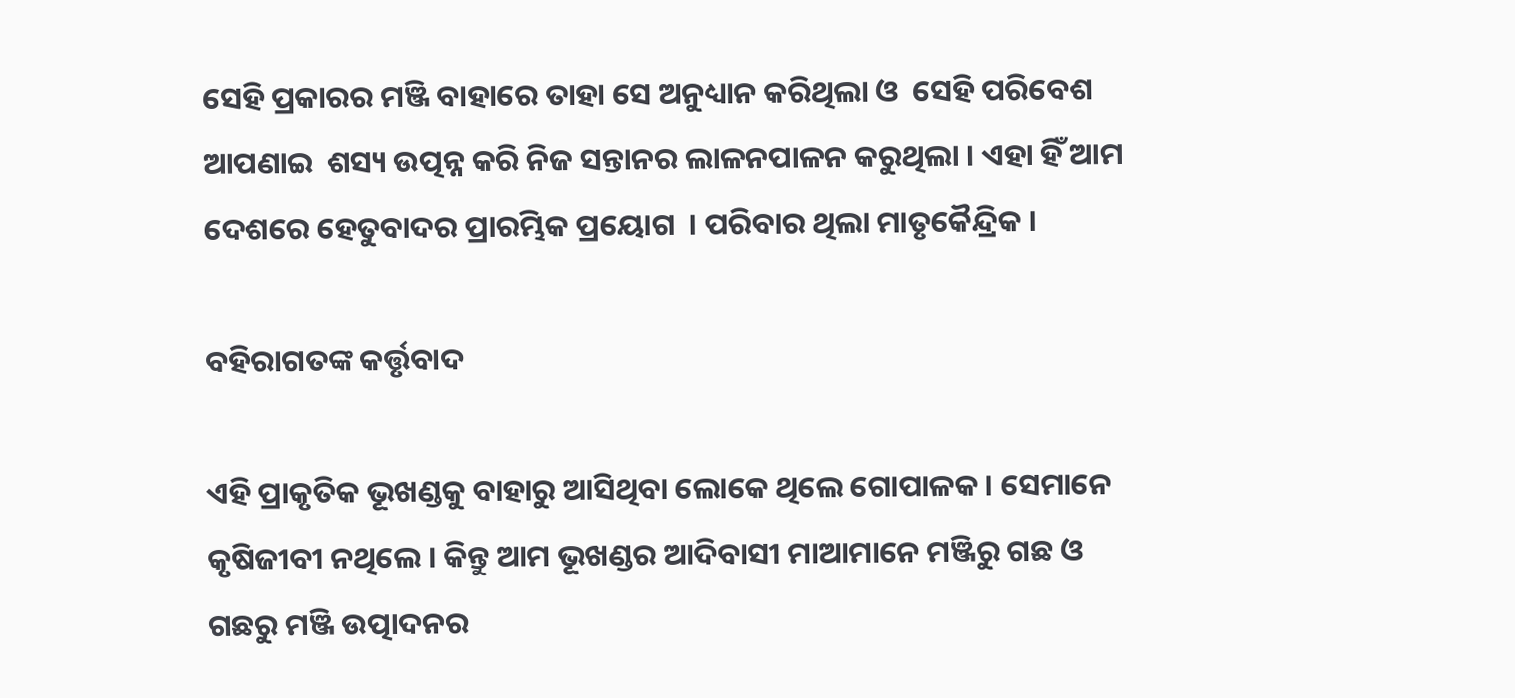ସେହି ପ୍ରକାରର ମଞ୍ଜି ବାହାରେ ତାହା ସେ ଅନୁଧ୍ୟାନ କରିଥିଲା ଓ  ସେହି ପରିବେଶ ଆପଣାଇ  ଶସ୍ୟ ଉତ୍ପନ୍ନ କରି ନିଜ ସନ୍ତାନର ଲାଳନପାଳନ କରୁଥିଲା । ଏହା ହିଁ ଆମ ଦେଶରେ ହେତୁବାଦର ପ୍ରାରମ୍ଭିକ ପ୍ରୟୋଗ  । ପରିବାର ଥିଲା ମାତୃକୈନ୍ଦ୍ରିକ ।

ବହିରାଗତଙ୍କ କର୍ତ୍ତୃବାଦ

ଏହି ପ୍ରାକୃତିକ ଭୂଖଣ୍ଡକୁ ବାହାରୁ ଆସିଥିବା ଲୋକେ ଥିଲେ ଗୋପାଳକ । ସେମାନେ କୃଷିଜୀବୀ ନଥିଲେ । କିନ୍ତୁ ଆମ ଭୂଖଣ୍ଡର ଆଦିବାସୀ ମାଆମାନେ ମଞ୍ଜିରୁ ଗଛ ଓ ଗଛରୁ ମଞ୍ଜି ଉତ୍ପାଦନର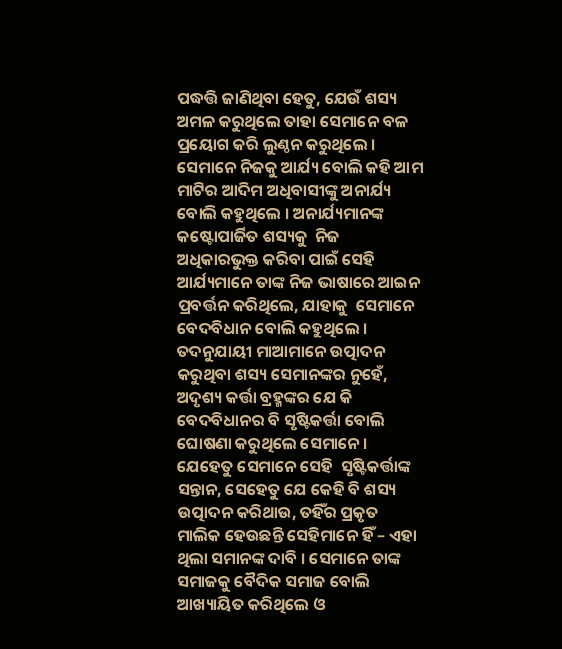ପଦ୍ଧତ୍ତି ଜାଣିଥିବା ହେତୁ, ଯେଉଁ ଶସ୍ୟ ଅମଳ କରୁଥିଲେ ତାହା ସେମାନେ ବଳ ପ୍ରୟୋଗ କରି ଲୁଣ୍ଠନ କରୁଥିଲେ । ସେମାନେ ନିଜକୁ ଆର୍ଯ୍ୟ ବୋଲି କହି ଆମ ମାଟିର ଆଦିମ ଅଧିବାସୀଙ୍କୁ ଅନାର୍ଯ୍ୟ ବୋଲି କହୁଥିଲେ । ଅନାର୍ଯ୍ୟମାନଙ୍କ  କଷ୍ଟୋପାର୍ଜିତ ଶସ୍ୟକୁ  ନିଜ ଅଧିକାରଭୁକ୍ତ କରିବା ପାଇଁ ସେହି ଆର୍ଯ୍ୟମାନେ ତାଙ୍କ ନିଜ ଭାଷାରେ ଆଇନ ପ୍ରବର୍ତ୍ତନ କରିଥିଲେ, ଯାହାକୁ  ସେମାନେ ବେଦବିଧାନ ବୋଲି କହୁଥିଲେ ।  ତଦନୁଯାୟୀ ମାଆମାନେ ଉତ୍ପାଦନ କରୁଥିବା ଶସ୍ୟ ସେମାନଙ୍କର ନୁହେଁ, ଅଦୃଶ୍ୟ କର୍ତ୍ତା ବ୍ରହ୍ମଙ୍କର ଯେ କି ବେଦବିଧାନର ବି ସୃଷ୍ଟିକର୍ତ୍ତା ବୋଲି ଘୋଷଣା କରୁଥିଲେ ସେମାନେ । ଯେହେତୁ ସେମାନେ ସେହି  ସୃଷ୍ଟିକର୍ତ୍ତାଙ୍କ ସନ୍ତାନ, ସେହେତୁ ଯେ କେହି ବି ଶସ୍ୟ ଉତ୍ପାଦନ କରିଥାଉ, ତହିଁର ପ୍ରକୃତ ମାଲିକ ହେଉଛନ୍ତି ସେହିମାନେ ହିଁ – ଏହା ଥିଲା ସମାନଙ୍କ ଦାବି । ସେମାନେ ତାଙ୍କ ସମାଜକୁ ବୈଦିକ ସମାଜ ବୋଲି ଆଖ୍ୟାୟିତ କରିଥିଲେ ଓ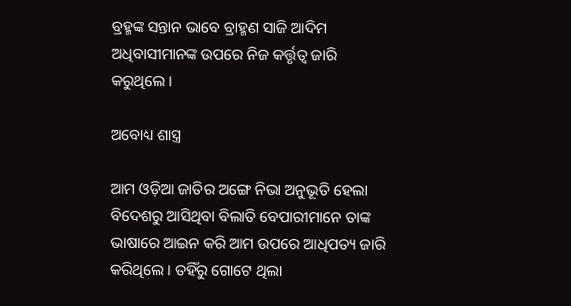ବ୍ରହ୍ମଙ୍କ ସନ୍ତାନ ଭାବେ ବ୍ରାହ୍ମଣ ସାଜି ଆଦିମ ଅଧିବାସୀମାନଙ୍କ ଉପରେ ନିଜ କର୍ତ୍ତୃତ୍ଵ ଜାରି କରୁଥିଲେ ।

ଅବୋଧ୍ୟ ଶାସ୍ତ୍ର

ଆମ ଓଡ଼ିଆ ଜାତିର ଅଙ୍ଗେ ନିଭା ଅନୁଭୂତି ହେଲା ବିଦେଶରୁ ଆସିଥିବା ବିଲାତି ବେପାରୀମାନେ ତାଙ୍କ ଭାଷାରେ ଆଇନ କରି ଆମ ଉପରେ ଆଧିପତ୍ୟ ଜାରି କରିଥିଲେ । ତହିଁରୁ ଗୋଟେ ଥିଲା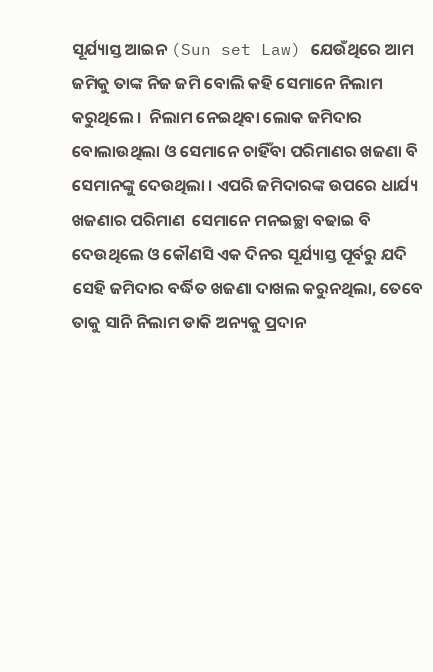ସୂର୍ଯ୍ୟାସ୍ତ ଆଇନ (Sun set Law) ଯେଉଁଥିରେ ଆମ ଜମିକୁ ତାଙ୍କ ନିଜ ଜମି ବୋଲି କହି ସେମାନେ ନିଲାମ କରୁଥିଲେ ।  ନିଲାମ ନେଇଥିବା ଲୋକ ଜମିଦାର ବୋଲାଉଥିଲା ଓ ସେମାନେ ଚାହିଁବା ପରିମାଣର ଖଜଣା ବି ସେମାନଙ୍କୁ ଦେଉଥିଲା । ଏପରି ଜମିଦାରଙ୍କ ଉପରେ ଧାର୍ଯ୍ୟ ଖଜଣାର ପରିମାଣ  ସେମାନେ ମନଇଚ୍ଛା ବଢାଇ ବି ଦେଉଥିଲେ ଓ କୌଣସି ଏକ ଦିନର ସୂର୍ଯ୍ୟାସ୍ତ ପୂର୍ବରୁ ଯଦି ସେହି ଜମିଦାର ବର୍ଦ୍ଧିତ ଖଜଣା ଦାଖଲ କରୁନଥିଲା, ତେବେ ତାକୁ ସାନି ନିଲାମ ଡାକି ଅନ୍ୟକୁ ପ୍ରଦାନ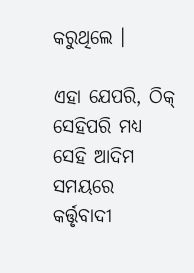କରୁଥିଲେ ।

ଏହା ଯେପରି, ଠିକ୍ ସେହିପରି ମଧ୍ୟ ସେହି ଆଦିମ ସମୟରେ କର୍ତ୍ତୃବାଦୀ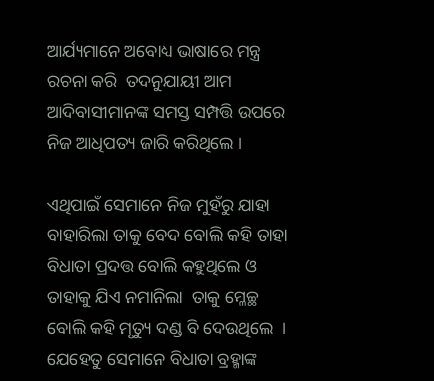ଆର୍ଯ୍ୟମାନେ ଅବୋଧ୍ୟ ଭାଷାରେ ମନ୍ତ୍ର ରଚନା କରି  ତଦନୁଯାୟୀ ଆମ ଆଦିବାସୀମାନଙ୍କ ସମସ୍ତ ସମ୍ପତ୍ତି ଉପରେ ନିଜ ଆଧିପତ୍ୟ ଜାରି କରିଥିଲେ ।

ଏଥିପାଇଁ ସେମାନେ ନିଜ ମୁହଁରୁ ଯାହା ବାହାରିଲା ତାକୁ ବେଦ ବୋଲି କହି ତାହା ବିଧାତା ପ୍ରଦତ୍ତ ବୋଲି କହୁଥିଲେ ଓ ତାହାକୁ ଯିଏ ନମାନିଲା  ତାକୁ ମ୍ଳେଚ୍ଛ ବୋଲି କହି ମୃତ୍ୟୁ ଦଣ୍ଡ ବି ଦେଉଥିଲେ  । ଯେହେତୁ ସେମାନେ ବିଧାତା ବ୍ରହ୍ମାଙ୍କ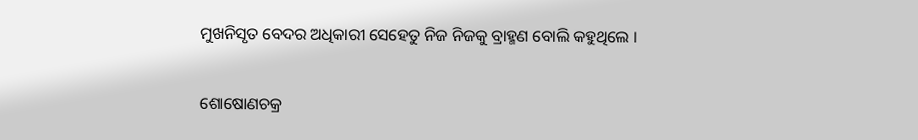ମୁଖନିସୃତ ବେଦର ଅଧିକାରୀ ସେହେତୁ ନିଜ ନିଜକୁ ବ୍ରାହ୍ମଣ ବୋଲି କହୁଥିଲେ ।

ଶୋଷୋଣଚକ୍ର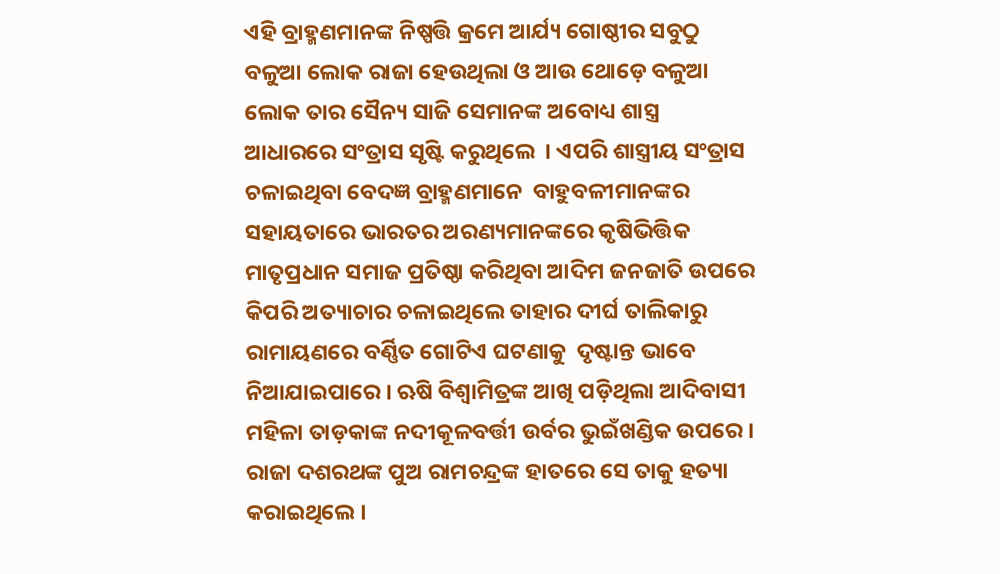ଏହି ବ୍ରାହ୍ମଣମାନଙ୍କ ନିଷ୍ପତ୍ତି କ୍ରମେ ଆର୍ଯ୍ୟ ଗୋଷ୍ଠୀର ସବୁଠୁ ବଳୁଆ ଲୋକ ରାଜା ହେଉଥିଲା ଓ ଆଉ ଥୋଡ଼େ ବଳୁଆ ଲୋକ ତାର ସୈନ୍ୟ ସାଜି ସେମାନଙ୍କ ଅବୋଧ୍ୟ ଶାସ୍ତ୍ର ଆଧାରରେ ସଂତ୍ରାସ ସୃଷ୍ଟି କରୁଥିଲେ  । ଏପରି ଶାସ୍ତ୍ରୀୟ ସଂତ୍ରାସ ଚଳାଇଥିବା ବେଦଜ୍ଞ ବ୍ରାହ୍ମଣମାନେ  ବାହୁବଳୀମାନଙ୍କର ସହାୟତାରେ ଭାରତର ଅରଣ୍ୟମାନଙ୍କରେ କୃଷିଭିତ୍ତିକ ମାତୃପ୍ରଧାନ ସମାଜ ପ୍ରତିଷ୍ଠା କରିଥିବା ଆଦିମ ଜନଜାତି ଉପରେ କିପରି ଅତ୍ୟାଚାର ଚଳାଇଥିଲେ ତାହାର ଦୀର୍ଘ ତାଲିକାରୁ ରାମାୟଣରେ ବର୍ଣ୍ଣିତ ଗୋଟିଏ ଘଟଣାକୁ  ଦୃଷ୍ଟାନ୍ତ ଭାବେ ନିଆଯାଇପାରେ । ଋଷି ବିଶ୍ଵାମିତ୍ରଙ୍କ ଆଖି ପଡ଼ିଥିଲା ଆଦିବାସୀ ମହିଳା ତାଡ଼କାଙ୍କ ନଦୀକୂଳବର୍ତ୍ତୀ ଉର୍ବର ଭୁଇଁଖଣ୍ଡିକ ଉପରେ । ରାଜା ଦଶରଥଙ୍କ ପୁଅ ରାମଚନ୍ଦ୍ରଙ୍କ ହାତରେ ସେ ତାକୁ ହତ୍ୟା କରାଇଥିଲେ ।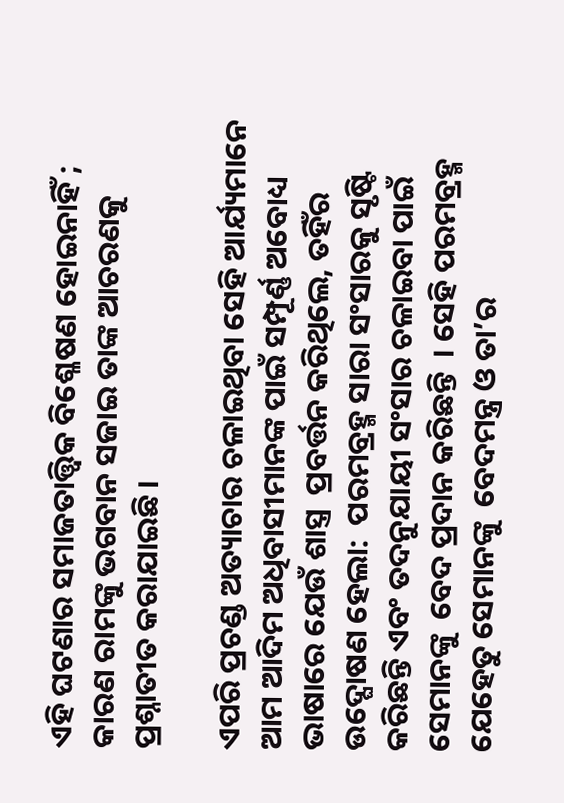ଏହି ଘଟଣାର ସମାଜତାତ୍ତ୍ଵିକ ବିଶ୍ଳେଷଣ ହୋଇନାହିଁ ; କାରଣ ରାମଙ୍କୁ ଭଗବାନ ସଜାଇ ତାଙ୍କ ଆଚରଣକୁ ପ୍ରଶ୍ନାତୀତ କରାଯାଇଛି ।

ଏପରି ପ୍ରଚଣ୍ଡ ଅତ୍ୟାଚାର ଚଳାଇଥିବା ସେହି ଆର୍ଯ୍ୟମାନେ ଆମ ଆଦିମ ଅଧିବାସୀମାନଙ୍କ ପାଇଁ ସମ୍ପୂର୍ଣ୍ଣ ଅବୋଧ୍ୟ ଭାଷାରେ ଯେଉଁ ଶାସ୍ତ୍ର  ପ୍ରବର୍ତ୍ତନ କରିଥିଲେ, ତହିଁର ଉଦ୍ଘୋଷଣ ହେଲା:  ପରମବ୍ରହ୍ମ ସାରା ସଂସାରକୁ ସୃଷ୍ଟି କରିଛନ୍ତି ଏବଂ ତଦନୁଯାୟୀ ସଂସାର ଚଳାଇବା ପାଇଁ ସେମାନଙ୍କୁ  ବେଦ ପ୍ରଦାନ କରିଛନ୍ତି  । ସେହି ପରମବ୍ରହ୍ମ ଯେହେତୁ ସେମାନଙ୍କୁ  ବେଦମନ୍ତ୍ର ଓ ତା’ର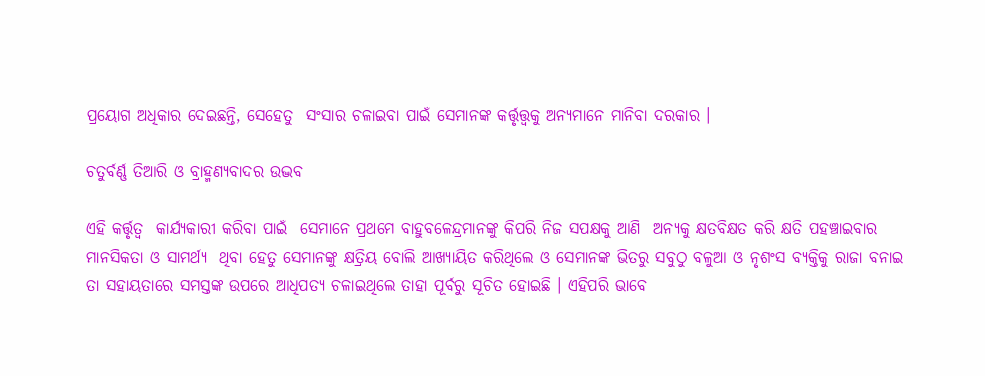ପ୍ରୟୋଗ ଅଧିକାର ଦେଇଛନ୍ତି, ସେହେତୁ  ସଂସାର ଚଳାଇବା ପାଇଁ ସେମାନଙ୍କ କର୍ତ୍ତୃତ୍ତ୍ଵକୁ ଅନ୍ୟମାନେ ମାନିବା ଦରକାର ।

ଚତୁର୍ବର୍ଣ୍ଣ ତିଆରି ଓ ବ୍ରାହ୍ମଣ୍ୟବାଦର ଉଦ୍ଭବ

ଏହି କର୍ତ୍ତୃତ୍ଵ  କାର୍ଯ୍ୟକାରୀ କରିବା ପାଇଁ  ସେମାନେ ପ୍ରଥମେ ବାହୁବଳେନ୍ଦ୍ରମାନଙ୍କୁ କିପରି ନିଜ ସପକ୍ଷକୁ ଆଣି  ଅନ୍ୟକୁ କ୍ଷତବିକ୍ଷତ କରି କ୍ଷତି ପହଞ୍ଚାଇବାର ମାନସିକତା ଓ ସାମର୍ଥ୍ୟ  ଥିବା ହେତୁ ସେମାନଙ୍କୁ କ୍ଷତ୍ରିୟ ବୋଲି ଆଖ୍ୟାୟିତ କରିଥିଲେ ଓ ସେମାନଙ୍କ ଭିତରୁ ସବୁଠୁ ବଳୁଆ ଓ ନୃଶଂସ ବ୍ୟକ୍ତିକୁ ରାଜା ବନାଇ ତା ସହାୟତାରେ ସମସ୍ତଙ୍କ ଉପରେ ଆଧିପତ୍ୟ ଚଳାଇଥିଲେ ତାହା ପୂର୍ବରୁ ସୂଚିତ ହୋଇଛି । ଏହିପରି ଭାବେ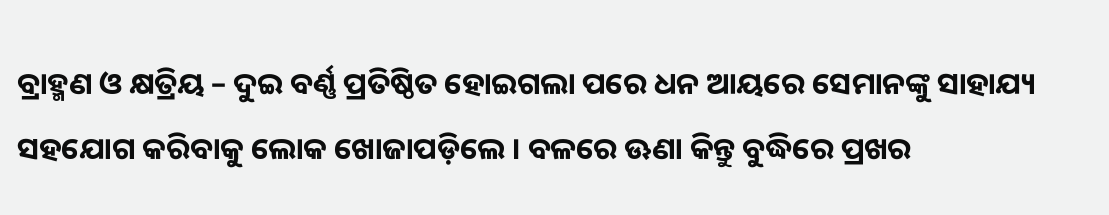ବ୍ରାହ୍ମଣ ଓ କ୍ଷତ୍ରିୟ – ଦୁଇ ବର୍ଣ୍ଣ ପ୍ରତିଷ୍ଠିତ ହୋଇଗଲା ପରେ ଧନ ଆୟରେ ସେମାନଙ୍କୁ ସାହାଯ୍ୟ ସହଯୋଗ କରିବାକୁ ଲୋକ ଖୋଜାପଡ଼ିଲେ । ବଳରେ ଊଣା କିନ୍ତୁ ବୁଦ୍ଧିରେ ପ୍ରଖର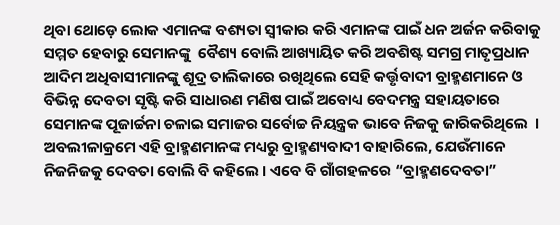ଥିବା ଥୋଡ଼େ ଲୋକ ଏମାନଙ୍କ ବଶ୍ୟତା ସ୍ଵୀକାର କରି ଏମାନଙ୍କ ପାଇଁ ଧନ ଅର୍ଜନ କରିବାକୁ  ସମ୍ମତ ହେବାରୁ ସେମାନଙ୍କୁ  ବୈଶ୍ୟ ବୋଲି ଆଖ୍ୟାୟିତ କରି ଅବଶିଷ୍ଟ ସମଗ୍ର ମାତୃପ୍ରଧାନ ଆଦିମ ଅଧିବାସୀମାନଙ୍କୁ ଶୂଦ୍ର ତାଲିକାରେ ରଖିଥିଲେ ସେହି କର୍ତ୍ତୃବାଦୀ ବ୍ରାହ୍ମଣମାନେ ଓ ବିଭିନ୍ନ ଦେବତା ସୃଷ୍ଟି କରି ସାଧାରଣ ମଣିଷ ପାଇଁ ଅବୋଧ୍ୟ ବେଦମନ୍ତ୍ର ସହାୟତାରେ ସେମାନଙ୍କ ପୂଜାର୍ଚ୍ଚନା ଚଳାଇ ସମାଜର ସର୍ବୋଚ୍ଚ ନିୟନ୍ତ୍ରକ ଭାବେ ନିଜକୁ ଜାରିକରିଥିଲେ  ।  ଅବଲୀଳାକ୍ରମେ ଏହି ବ୍ରାହ୍ମଣମାନଙ୍କ ମଧ୍ୟରୁ ବ୍ରାହ୍ମଣ୍ୟବାଦୀ ବାହାରିଲେ, ଯେଉଁମାନେ ନିଜନିଜକୁ ଦେବତା ବୋଲି ବି କହିଲେ । ଏବେ ବି ଗାଁଗହଳରେ “ବ୍ରାହ୍ମଣଦେବତା”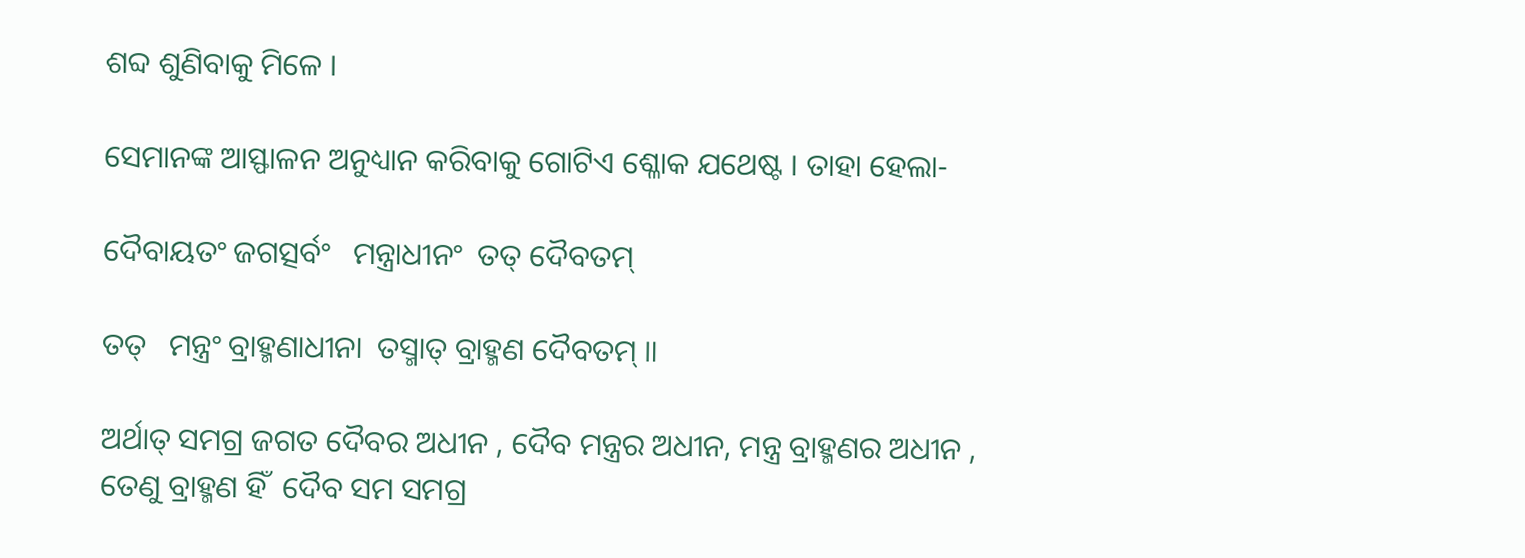ଶବ୍ଦ ଶୁଣିବାକୁ ମିଳେ ।

ସେମାନଙ୍କ ଆସ୍ଫାଳନ ଅନୁଧ୍ୟାନ କରିବାକୁ ଗୋଟିଏ ଶ୍ଳୋକ ଯଥେଷ୍ଟ । ତାହା ହେଲା-

ଦୈବାୟତଂ ଜଗତ୍ସର୍ବଂ   ମନ୍ତ୍ରାଧୀନଂ  ତତ୍ ଦୈବତମ୍

ତତ୍   ମନ୍ତ୍ରଂ ବ୍ରାହ୍ମଣାଧୀନା  ତସ୍ମାତ୍ ବ୍ରାହ୍ମଣ ଦୈବତମ୍ ॥

ଅର୍ଥାତ୍ ସମଗ୍ର ଜଗତ ଦୈବର ଅଧୀନ , ଦୈବ ମନ୍ତ୍ରର ଅଧୀନ, ମନ୍ତ୍ର ବ୍ରାହ୍ମଣର ଅଧୀନ , ତେଣୁ ବ୍ରାହ୍ମଣ ହିଁ  ଦୈବ ସମ ସମଗ୍ର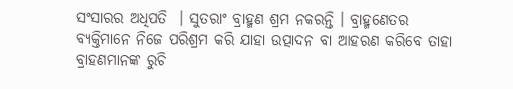ସଂସାରର ଅଧିପତି  । ସୁତରାଂ ବ୍ରାହ୍ମଣ ଶ୍ରମ ନକରନ୍ତି । ବ୍ରାହ୍ମଣେତର ବ୍ୟକ୍ତିମାନେ ନିଜେ ପରିଶ୍ରମ କରି ଯାହା ଉତ୍ପାଦନ ବା ଆହରଣ କରିବେ ତାହା ବ୍ରାହଣମାନଙ୍କ ରୁଚି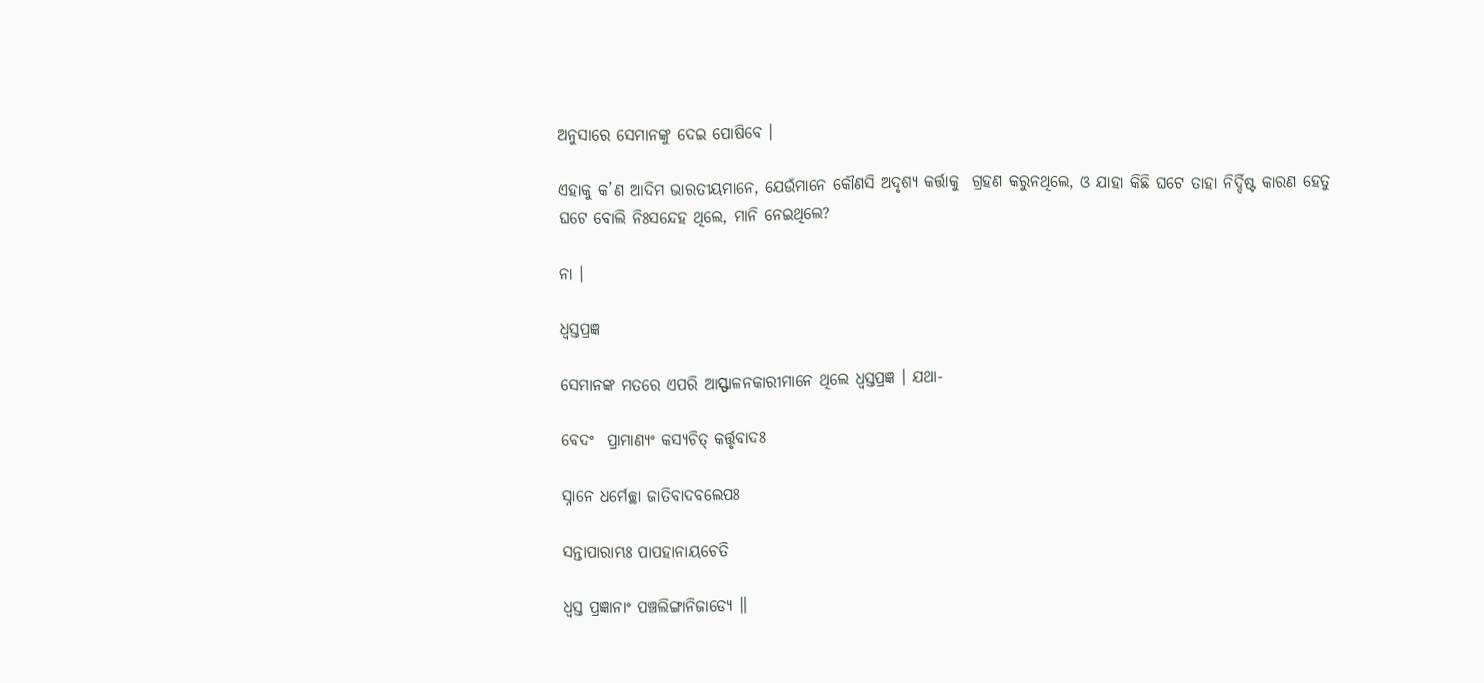ଅନୁସାରେ ସେମାନଙ୍କୁ ଦେଇ ପୋଷିବେ ।

ଏହାକୁ କ’ଣ ଆଦିମ ଭାରତୀୟମାନେ, ଯେଉଁମାନେ କୌଣସି ଅଦୃଶ୍ୟ କର୍ତ୍ତାକୁ  ଗ୍ରହଣ କରୁନଥିଲେ, ଓ ଯାହା କିଛି ଘଟେ ତାହା ନିର୍ଦ୍ଦିଷ୍ଟ କାରଣ ହେତୁ ଘଟେ ବୋଲି ନିଃସନ୍ଦେହ ଥିଲେ, ମାନି ନେଇଥିଲେ?

ନା ।

ଧ୍ଵସ୍ତପ୍ରଜ୍ଞ

ସେମାନଙ୍କ ମତରେ ଏପରି ଆସ୍ଫାଳନକାରୀମାନେ ଥିଲେ ଧ୍ଵସ୍ତପ୍ରଜ୍ଞ । ଯଥା-

ବେଦଂ  ପ୍ରାମାଣ୍ୟଂ କସ୍ୟଚିତ୍ କର୍ତ୍ତୃବାଦଃ

ସ୍ନାନେ ଧର୍ମେଚ୍ଛା ଜାତିବାଦବଲେପଃ

ସନ୍ତାପାରାମ୍ଭଃ ପାପହାନାୟଚେତି

ଧ୍ଵସ୍ତ ପ୍ରଜ୍ଞାନାଂ ପଞ୍ଚଲିଙ୍ଗାନିଜାଡ୍ୟେ ॥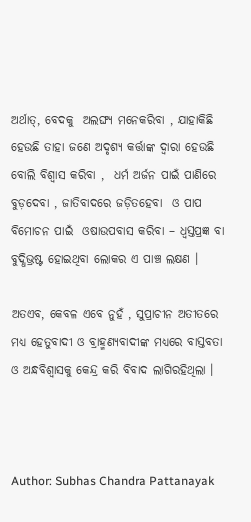ଅର୍ଥାତ୍, ବେଦକୁ  ଅଲଙ୍ଘ୍ୟ ମନେକରିବା , ଯାହାକିଛି ହେଉଛି ତାହା ଜଣେ ଅଦୃଶ୍ୟ କର୍ତ୍ତାଙ୍କ ଦ୍ଵାରା ହେଉଛି ବୋଲି ବିଶ୍ଵାସ କରିବା ,  ଧର୍ମ ଅର୍ଜନ ପାଇଁ ପାଣିରେ ବୁଡ଼ଦେବା , ଜାତିବାଦରେ ଜଡ଼ିତହେବା  ଓ ପାପ ବିମୋଚନ ପାଇଁ  ଓଷାଉପବାସ କରିବା – ଧ୍ଵସ୍ତପ୍ରଜ୍ଞ ବା ବୁଦ୍ଧିଭ୍ରଷ୍ଟ ହୋଇଥିବା ଲୋକର ଏ ପାଞ୍ଚ ଲକ୍ଷଣ ।

ଅତଏବ, କେବଳ ଏବେ ନୁହଁ , ସୁପ୍ରାଚୀନ ଅତୀତରେ ମଧ୍ୟ ହେତୁବାଦୀ ଓ ବ୍ରାହ୍ମଣ୍ୟବାଦୀଙ୍କ ମଧ୍ୟରେ ବାସ୍ତବତା ଓ ଅନ୍ଧବିଶ୍ଵାସକୁ କେନ୍ଦ୍ର କରି ବିବାଦ ଲାଗିରହିଥିଲା ।



Author: Subhas Chandra Pattanayak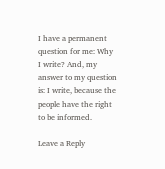I have a permanent question for me: Why I write? And, my answer to my question is: I write, because the people have the right to be informed.

Leave a Reply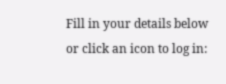Fill in your details below or click an icon to log in: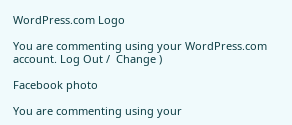WordPress.com Logo

You are commenting using your WordPress.com account. Log Out /  Change )

Facebook photo

You are commenting using your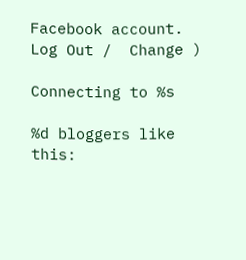Facebook account. Log Out /  Change )

Connecting to %s

%d bloggers like this: